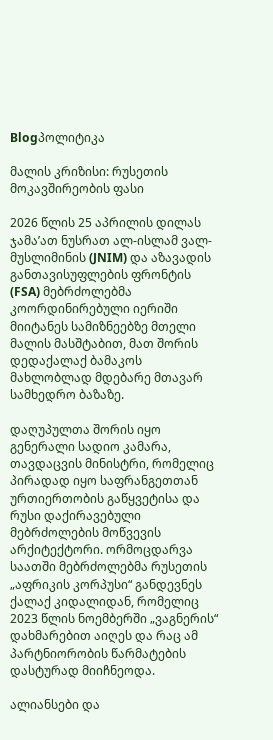Blogპოლიტიკა

მალის კრიზისი: რუსეთის მოკავშირეობის ფასი

2026 წლის 25 აპრილის დილას ჯამა’ათ ნუსრათ ალ-ისლამ ვალ-მუსლიმინის (JNIM) და აზავადის განთავისუფლების ფრონტის (FSA) მებრძოლებმა კოორდინირებული იერიში მიიტანეს სამიზნეებზე მთელი მალის მასშტაბით, მათ შორის დედაქალაქ ბამაკოს მახლობლად მდებარე მთავარ სამხედრო ბაზაზე.

დაღუპულთა შორის იყო გენერალი სადიო კამარა, თავდაცვის მინისტრი, რომელიც პირადად იყო საფრანგეთთან ურთიერთობის გაწყვეტისა და რუსი დაქირავებული მებრძოლების მოწვევის არქიტექტორი. ორმოცდარვა საათში მებრძოლებმა რუსეთის „აფრიკის კორპუსი“ განდევნეს ქალაქ კიდალიდან, რომელიც 2023 წლის ნოემბერში „ვაგნერის“ დახმარებით აიღეს და რაც ამ პარტნიორობის წარმატების დასტურად მიიჩნეოდა.

ალიანსები და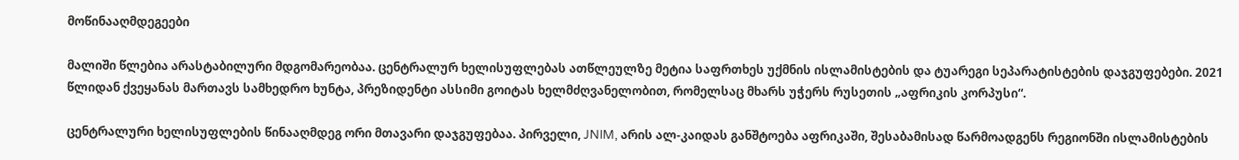მოწინააღმდეგეები

მალიში წლებია არასტაბილური მდგომარეობაა. ცენტრალურ ხელისუფლებას ათწლეულზე მეტია საფრთხეს უქმნის ისლამისტების და ტუარეგი სეპარატისტების დაჯგუფებები. 2021 წლიდან ქვეყანას მართავს სამხედრო ხუნტა, პრეზიდენტი ასსიმი გოიტას ხელმძღვანელობით, რომელსაც მხარს უჭერს რუსეთის „აფრიკის კორპუსი“.

ცენტრალური ხელისუფლების წინააღმდეგ ორი მთავარი დაჯგუფებაა. პირველი, JNIM, არის ალ-კაიდას განშტოება აფრიკაში, შესაბამისად წარმოადგენს რეგიონში ისლამისტების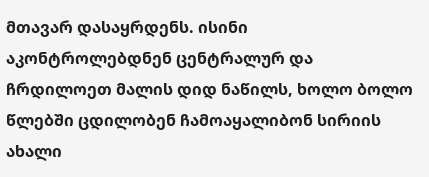მთავარ დასაყრდენს. ისინი აკონტროლებდნენ ცენტრალურ და ჩრდილოეთ მალის დიდ ნაწილს, ხოლო ბოლო წლებში ცდილობენ ჩამოაყალიბონ სირიის ახალი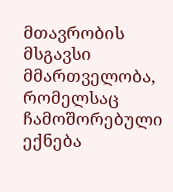მთავრობის მსგავსი მმართველობა, რომელსაც ჩამოშორებული ექნება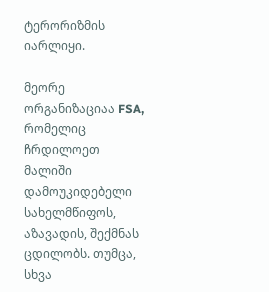ტერორიზმის იარლიყი.

მეორე ორგანიზაციაა FSA, რომელიც ჩრდილოეთ მალიში დამოუკიდებელი სახელმწიფოს, აზავადის, შექმნას ცდილობს. თუმცა, სხვა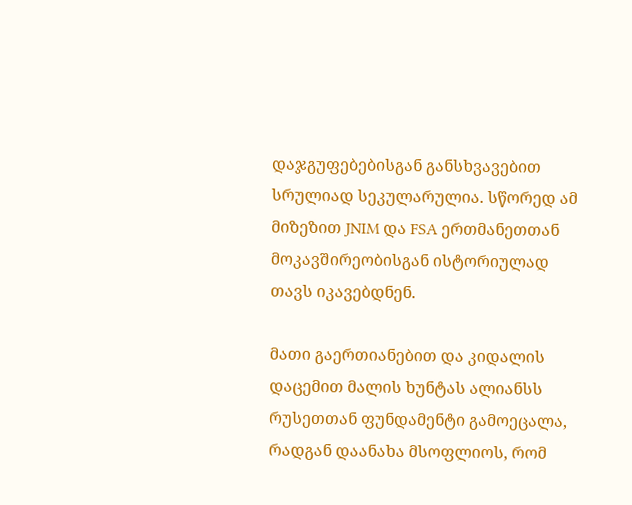დაჯგუფებებისგან განსხვავებით სრულიად სეკულარულია. სწორედ ამ მიზეზით JNIM და FSA ერთმანეთთან მოკავშირეობისგან ისტორიულად თავს იკავებდნენ.

მათი გაერთიანებით და კიდალის დაცემით მალის ხუნტას ალიანსს რუსეთთან ფუნდამენტი გამოეცალა, რადგან დაანახა მსოფლიოს, რომ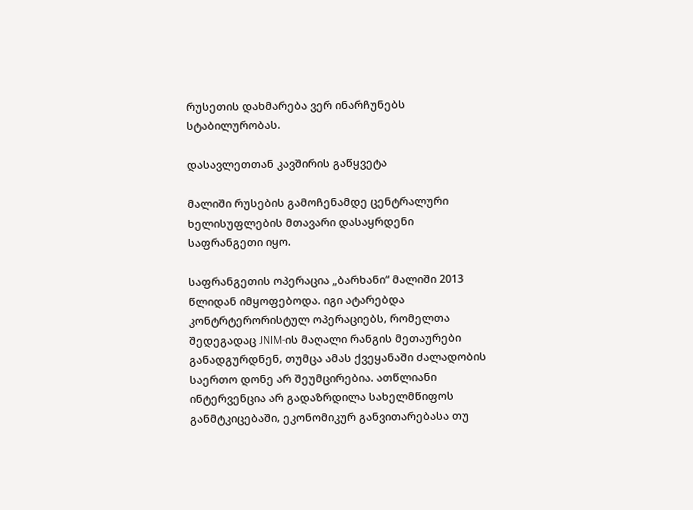რუსეთის დახმარება ვერ ინარჩუნებს სტაბილურობას.

დასავლეთთან კავშირის გაწყვეტა

მალიში რუსების გამოჩენამდე ცენტრალური ხელისუფლების მთავარი დასაყრდენი საფრანგეთი იყო.

საფრანგეთის ოპერაცია „ბარხანი“ მალიში 2013 წლიდან იმყოფებოდა. იგი ატარებდა კონტრტერორისტულ ოპერაციებს, რომელთა შედეგადაც JNIM-ის მაღალი რანგის მეთაურები განადგურდნენ, თუმცა ამას ქვეყანაში ძალადობის საერთო დონე არ შეუმცირებია. ათწლიანი ინტერვენცია არ გადაზრდილა სახელმწიფოს განმტკიცებაში, ეკონომიკურ განვითარებასა თუ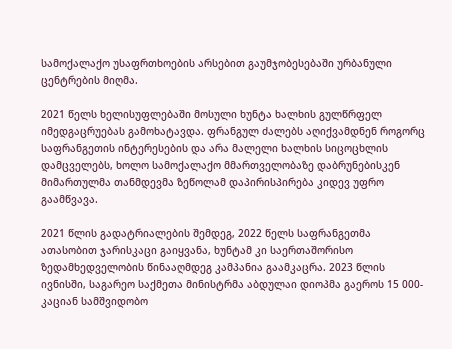სამოქალაქო უსაფრთხოების არსებით გაუმჯობესებაში ურბანული ცენტრების მიღმა.

2021 წელს ხელისუფლებაში მოსული ხუნტა ხალხის გულწრფელ იმედგაცრუებას გამოხატავდა. ფრანგულ ძალებს აღიქვამდნენ როგორც საფრანგეთის ინტერესების და არა მალელი ხალხის სიცოცხლის დამცველებს, ხოლო სამოქალაქო მმართველობაზე დაბრუნებისკენ მიმართულმა თანმდევმა ზეწოლამ დაპირისპირება კიდევ უფრო გაამწვავა.

2021 წლის გადატრიალების შემდეგ, 2022 წელს საფრანგეთმა ათასობით ჯარისკაცი გაიყვანა, ხუნტამ კი საერთაშორისო ზედამხედველობის წინააღმდეგ კამპანია გაამკაცრა. 2023 წლის ივნისში, საგარეო საქმეთა მინისტრმა აბდულაი დიოპმა გაეროს 15 000-კაციან სამშვიდობო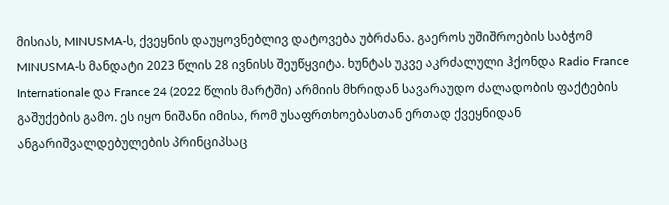მისიას, MINUSMA-ს, ქვეყნის დაუყოვნებლივ დატოვება უბრძანა. გაეროს უშიშროების საბჭომ MINUSMA-ს მანდატი 2023 წლის 28 ივნისს შეუწყვიტა. ხუნტას უკვე აკრძალული ჰქონდა Radio France Internationale და France 24 (2022 წლის მარტში) არმიის მხრიდან სავარაუდო ძალადობის ფაქტების გაშუქების გამო. ეს იყო ნიშანი იმისა, რომ უსაფრთხოებასთან ერთად ქვეყნიდან ანგარიშვალდებულების პრინციპსაც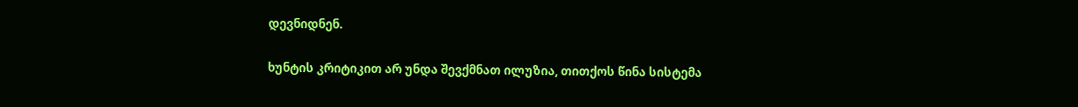დევნიდნენ.

ხუნტის კრიტიკით არ უნდა შევქმნათ ილუზია, თითქოს წინა სისტემა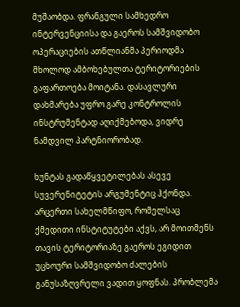მუშაობდა. ფრანგული სამხედრო ინტერვენციისა და გაეროს სამშვიდობო ოპერაციების ათწლიანმა პერიოდმა მხოლოდ ამბოხებულთა ტერიტორიების გაფართოება მოიტანა. დასავლური დახმარება უფრო გარე კონტროლის ინსტრუმენტად აღიქმებოდა, ვიდრე ნამდვილ პარტნიორობად.

ხუნტას გადაწყვეტილებას ასევე სუვერენიტეტის არგუმენტიც ჰქონდა. არცერთი სახელმწიფო, რომელსაც ქმედითი ინსტიტუტები აქვს, არ მოითმენს თავის ტერიტორიაზე გაეროს ეგიდით უცხოური სამშვიდობო ძალების განუსაზღვრელი ვადით ყოფნას. პრობლემა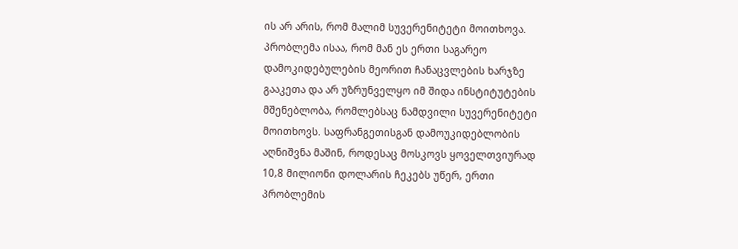ის არ არის, რომ მალიმ სუვერენიტეტი მოითხოვა. პრობლემა ისაა, რომ მან ეს ერთი საგარეო დამოკიდებულების მეორით ჩანაცვლების ხარჯზე გააკეთა და არ უზრუნველყო იმ შიდა ინსტიტუტების მშენებლობა, რომლებსაც ნამდვილი სუვერენიტეტი მოითხოვს. საფრანგეთისგან დამოუკიდებლობის აღნიშვნა მაშინ, როდესაც მოსკოვს ყოველთვიურად 10,8 მილიონი დოლარის ჩეკებს უწერ, ერთი პრობლემის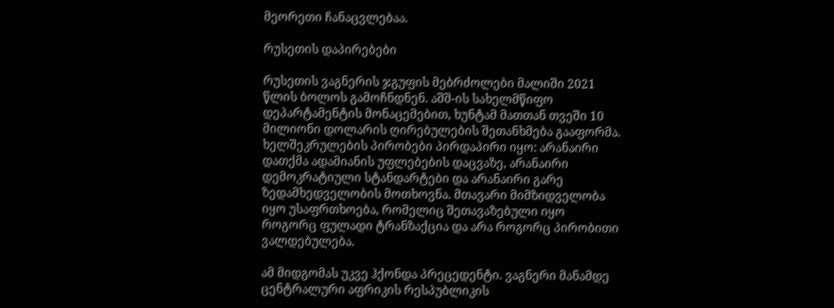მეორეთი ჩანაცვლებაა.

რუსეთის დაპირებები

რუსეთის ვაგნერის ჯგუფის მებრძოლები მალიში 2021 წლის ბოლოს გამოჩნდნენ. აშშ-ის სახელმწიფო დეპარტამენტის მონაცემებით, ხუნტამ მათთან თვეში 10 მილიონი დოლარის ღირებულების შეთანხმება გააფორმა. ხელშეკრულების პირობები პირდაპირი იყო: არანაირი დათქმა ადამიანის უფლებების დაცვაზე, არანაირი დემოკრატიული სტანდარტები და არანაირი გარე ზედამხედველობის მოთხოვნა. მთავარი მიმზიდველობა იყო უსაფრთხოება, რომელიც შეთავაზებული იყო როგორც ფულადი ტრანზაქცია და არა როგორც პირობითი ვალდებულება.

ამ მიდგომას უკვე ჰქონდა პრეცედენტი. ვაგნერი მანამდე ცენტრალური აფრიკის რესპუბლიკის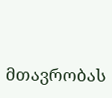მთავრობას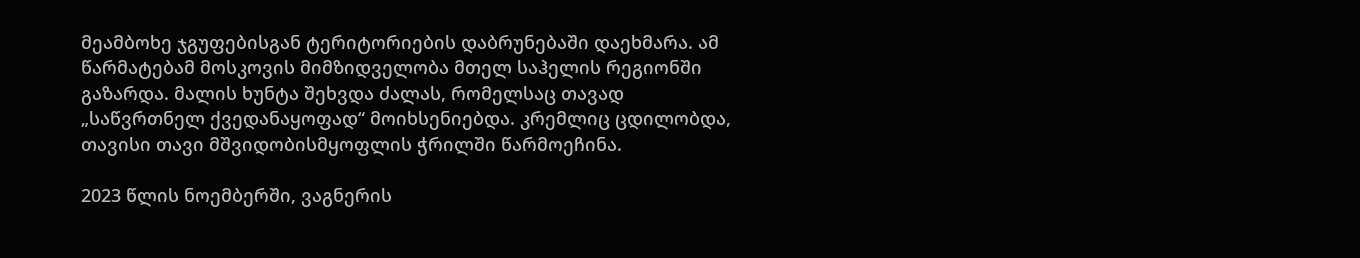მეამბოხე ჯგუფებისგან ტერიტორიების დაბრუნებაში დაეხმარა. ამ წარმატებამ მოსკოვის მიმზიდველობა მთელ საჰელის რეგიონში გაზარდა. მალის ხუნტა შეხვდა ძალას, რომელსაც თავად „საწვრთნელ ქვედანაყოფად“ მოიხსენიებდა. კრემლიც ცდილობდა, თავისი თავი მშვიდობისმყოფლის ჭრილში წარმოეჩინა.

2023 წლის ნოემბერში, ვაგნერის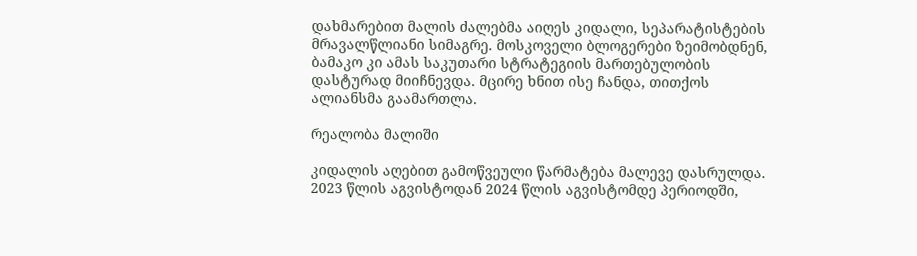დახმარებით მალის ძალებმა აიღეს კიდალი, სეპარატისტების მრავალწლიანი სიმაგრე. მოსკოველი ბლოგერები ზეიმობდნენ, ბამაკო კი ამას საკუთარი სტრატეგიის მართებულობის დასტურად მიიჩნევდა. მცირე ხნით ისე ჩანდა, თითქოს ალიანსმა გაამართლა.

რეალობა მალიში

კიდალის აღებით გამოწვეული წარმატება მალევე დასრულდა. 2023 წლის აგვისტოდან 2024 წლის აგვისტომდე პერიოდში,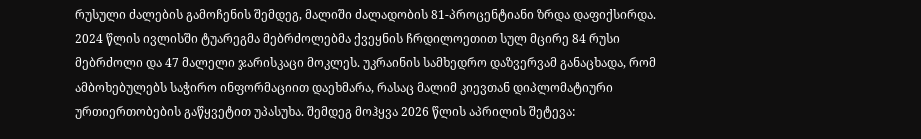რუსული ძალების გამოჩენის შემდეგ, მალიში ძალადობის 81-პროცენტიანი ზრდა დაფიქსირდა. 2024 წლის ივლისში ტუარეგმა მებრძოლებმა ქვეყნის ჩრდილოეთით სულ მცირე 84 რუსი მებრძოლი და 47 მალელი ჯარისკაცი მოკლეს. უკრაინის სამხედრო დაზვერვამ განაცხადა, რომ ამბოხებულებს საჭირო ინფორმაციით დაეხმარა, რასაც მალიმ კიევთან დიპლომატიური ურთიერთობების გაწყვეტით უპასუხა. შემდეგ მოჰყვა 2026 წლის აპრილის შეტევა: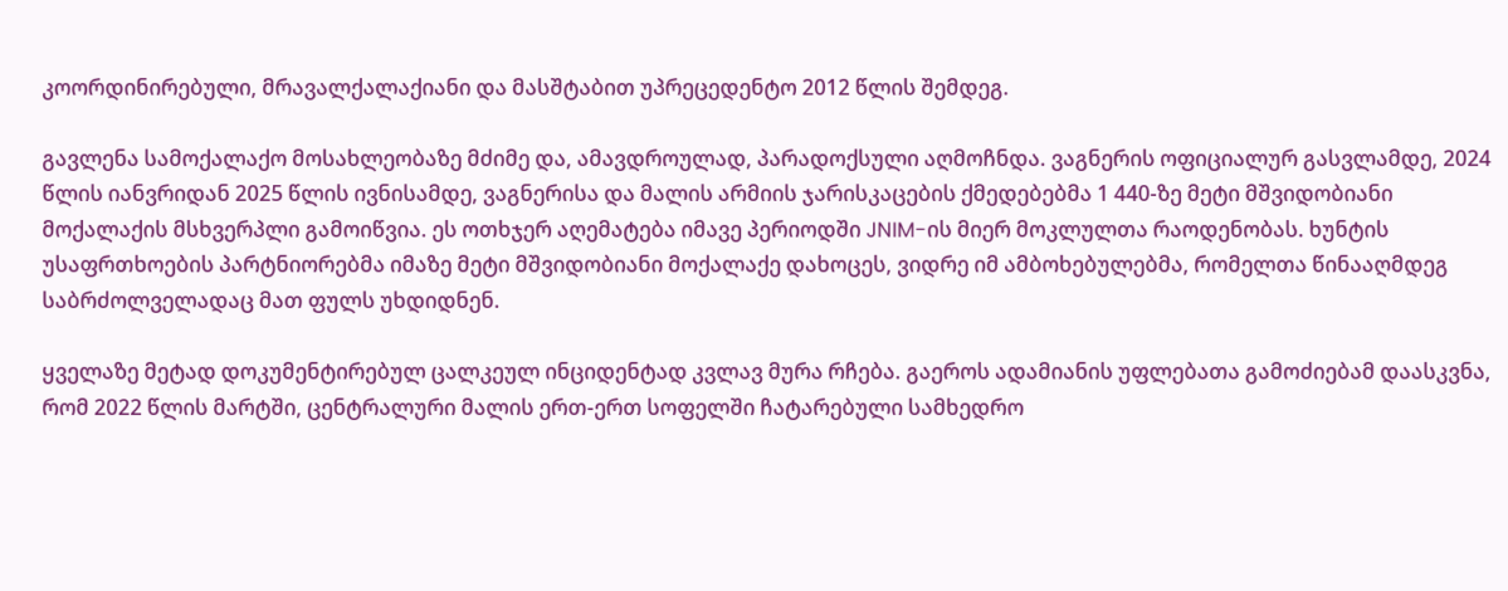კოორდინირებული, მრავალქალაქიანი და მასშტაბით უპრეცედენტო 2012 წლის შემდეგ.

გავლენა სამოქალაქო მოსახლეობაზე მძიმე და, ამავდროულად, პარადოქსული აღმოჩნდა. ვაგნერის ოფიციალურ გასვლამდე, 2024 წლის იანვრიდან 2025 წლის ივნისამდე, ვაგნერისა და მალის არმიის ჯარისკაცების ქმედებებმა 1 440-ზე მეტი მშვიდობიანი მოქალაქის მსხვერპლი გამოიწვია. ეს ოთხჯერ აღემატება იმავე პერიოდში JNIM-ის მიერ მოკლულთა რაოდენობას. ხუნტის უსაფრთხოების პარტნიორებმა იმაზე მეტი მშვიდობიანი მოქალაქე დახოცეს, ვიდრე იმ ამბოხებულებმა, რომელთა წინააღმდეგ საბრძოლველადაც მათ ფულს უხდიდნენ.

ყველაზე მეტად დოკუმენტირებულ ცალკეულ ინციდენტად კვლავ მურა რჩება. გაეროს ადამიანის უფლებათა გამოძიებამ დაასკვნა, რომ 2022 წლის მარტში, ცენტრალური მალის ერთ-ერთ სოფელში ჩატარებული სამხედრო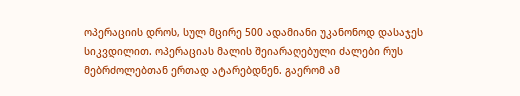ოპერაციის დროს, სულ მცირე 500 ადამიანი უკანონოდ დასაჯეს სიკვდილით. ოპერაციას მალის შეიარაღებული ძალები რუს მებრძოლებთან ერთად ატარებდნენ. გაერომ ამ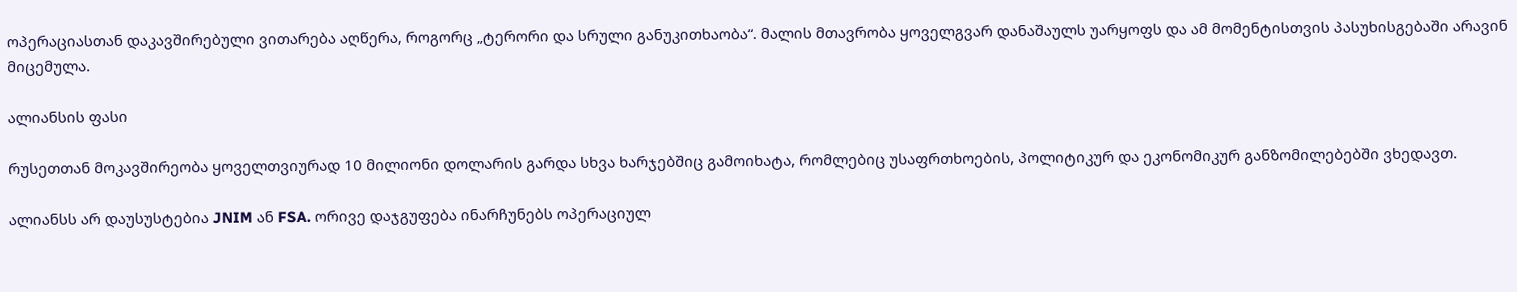ოპერაციასთან დაკავშირებული ვითარება აღწერა, როგორც „ტერორი და სრული განუკითხაობა“. მალის მთავრობა ყოველგვარ დანაშაულს უარყოფს და ამ მომენტისთვის პასუხისგებაში არავინ მიცემულა.

ალიანსის ფასი

რუსეთთან მოკავშირეობა ყოველთვიურად 10 მილიონი დოლარის გარდა სხვა ხარჯებშიც გამოიხატა, რომლებიც უსაფრთხოების, პოლიტიკურ და ეკონომიკურ განზომილებებში ვხედავთ.

ალიანსს არ დაუსუსტებია JNIM ან FSA. ორივე დაჯგუფება ინარჩუნებს ოპერაციულ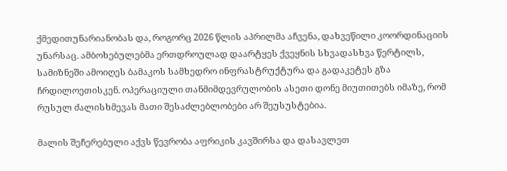ქმედითუნარიანობას და, როგორც 2026 წლის აპრილმა აჩვენა, დახვეწილი კოორდინაციის უნარსაც. ამბოხებულებმა ერთდროულად დაარტყეს ქვეყნის სხვადასხვა წერტილს, სამიზნეში ამოიღეს ბამაკოს სამხედრო ინფრასტრუქტურა და გადაკეტეს გზა ჩრდილოეთისკენ. ოპერაციული თანმიმდევრულობის ასეთი დონე მიუთითებს იმაზე, რომ რუსულ ძალისხმევას მათი შესაძლებლობები არ შეუსუსტებია.

მალის შეჩერებული აქვს წევრობა აფრიკის კავშირსა და დასავლეთ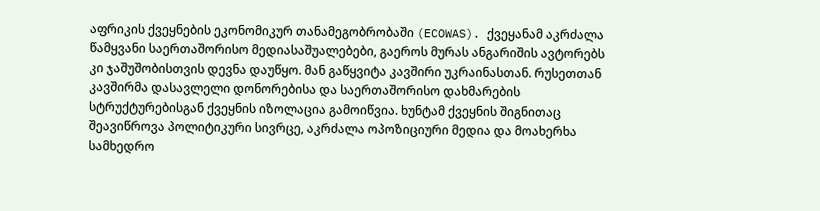აფრიკის ქვეყნების ეკონომიკურ თანამეგობრობაში (ECOWAS). ქვეყანამ აკრძალა წამყვანი საერთაშორისო მედიასაშუალებები, გაეროს მურას ანგარიშის ავტორებს კი ჯაშუშობისთვის დევნა დაუწყო. მან გაწყვიტა კავშირი უკრაინასთან. რუსეთთან კავშირმა დასავლელი დონორებისა და საერთაშორისო დახმარების სტრუქტურებისგან ქვეყნის იზოლაცია გამოიწვია. ხუნტამ ქვეყნის შიგნითაც შეავიწროვა პოლიტიკური სივრცე, აკრძალა ოპოზიციური მედია და მოახერხა სამხედრო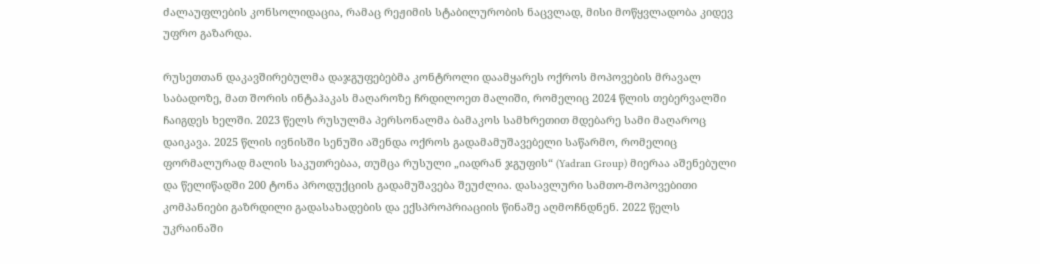ძალაუფლების კონსოლიდაცია, რამაც რეჟიმის სტაბილურობის ნაცვლად, მისი მოწყვლადობა კიდევ უფრო გაზარდა.

რუსეთთან დაკავშირებულმა დაჯგუფებებმა კონტროლი დაამყარეს ოქროს მოპოვების მრავალ საბადოზე, მათ შორის ინტაჰაკას მაღაროზე ჩრდილოეთ მალიში, რომელიც 2024 წლის თებერვალში ჩაიგდეს ხელში. 2023 წელს რუსულმა პერსონალმა ბამაკოს სამხრეთით მდებარე სამი მაღაროც დაიკავა. 2025 წლის ივნისში სენუში აშენდა ოქროს გადამამუშავებელი საწარმო, რომელიც ფორმალურად მალის საკუთრებაა, თუმცა რუსული „იადრან ჯგუფის“ (Yadran Group) მიერაა აშენებული და წელიწადში 200 ტონა პროდუქციის გადამუშავება შეუძლია. დასავლური სამთო-მოპოვებითი კომპანიები გაზრდილი გადასახადების და ექსპროპრიაციის წინაშე აღმოჩნდნენ. 2022 წელს უკრაინაში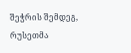შეჭრის შემდეგ, რუსეთმა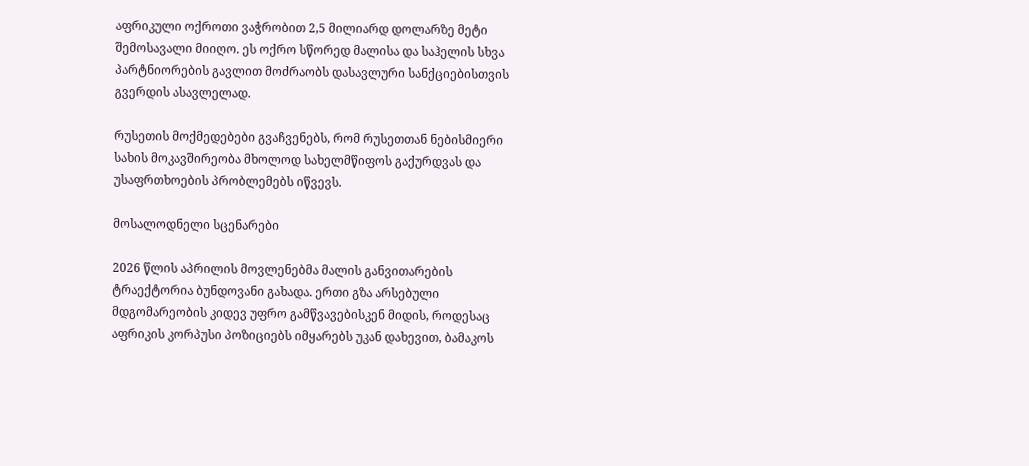აფრიკული ოქროთი ვაჭრობით 2,5 მილიარდ დოლარზე მეტი შემოსავალი მიიღო. ეს ოქრო სწორედ მალისა და საჰელის სხვა პარტნიორების გავლით მოძრაობს დასავლური სანქციებისთვის გვერდის ასავლელად.

რუსეთის მოქმედებები გვაჩვენებს, რომ რუსეთთან ნებისმიერი სახის მოკავშირეობა მხოლოდ სახელმწიფოს გაქურდვას და უსაფრთხოების პრობლემებს იწვევს.

მოსალოდნელი სცენარები

2026 წლის აპრილის მოვლენებმა მალის განვითარების ტრაექტორია ბუნდოვანი გახადა. ერთი გზა არსებული მდგომარეობის კიდევ უფრო გამწვავებისკენ მიდის, როდესაც აფრიკის კორპუსი პოზიციებს იმყარებს უკან დახევით, ბამაკოს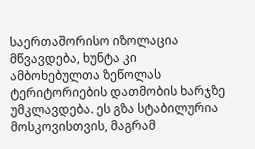საერთაშორისო იზოლაცია მწვავდება, ხუნტა კი ამბოხებულთა ზეწოლას ტერიტორიების დათმობის ხარჯზე უმკლავდება. ეს გზა სტაბილურია მოსკოვისთვის, მაგრამ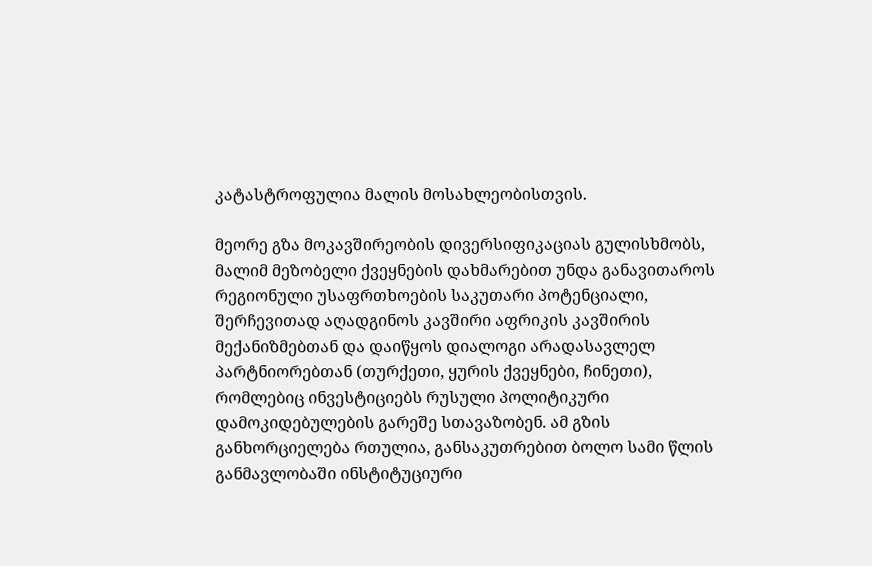კატასტროფულია მალის მოსახლეობისთვის.

მეორე გზა მოკავშირეობის დივერსიფიკაციას გულისხმობს, მალიმ მეზობელი ქვეყნების დახმარებით უნდა განავითაროს რეგიონული უსაფრთხოების საკუთარი პოტენციალი, შერჩევითად აღადგინოს კავშირი აფრიკის კავშირის მექანიზმებთან და დაიწყოს დიალოგი არადასავლელ პარტნიორებთან (თურქეთი, ყურის ქვეყნები, ჩინეთი), რომლებიც ინვესტიციებს რუსული პოლიტიკური დამოკიდებულების გარეშე სთავაზობენ. ამ გზის განხორციელება რთულია, განსაკუთრებით ბოლო სამი წლის განმავლობაში ინსტიტუციური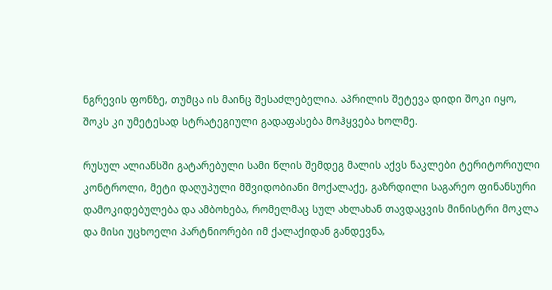ნგრევის ფონზე, თუმცა ის მაინც შესაძლებელია. აპრილის შეტევა დიდი შოკი იყო, შოკს კი უმეტესად სტრატეგიული გადაფასება მოჰყვება ხოლმე.

რუსულ ალიანსში გატარებული სამი წლის შემდეგ მალის აქვს ნაკლები ტერიტორიული კონტროლი, მეტი დაღუპული მშვიდობიანი მოქალაქე, გაზრდილი საგარეო ფინანსური დამოკიდებულება და ამბოხება, რომელმაც სულ ახლახან თავდაცვის მინისტრი მოკლა და მისი უცხოელი პარტნიორები იმ ქალაქიდან განდევნა,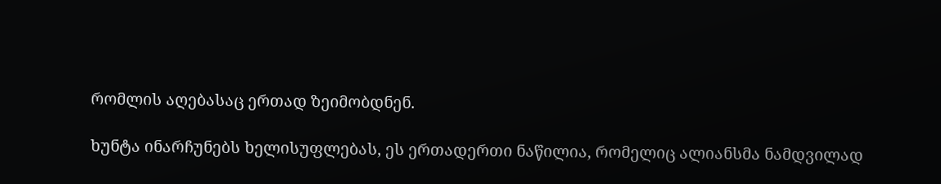რომლის აღებასაც ერთად ზეიმობდნენ.

ხუნტა ინარჩუნებს ხელისუფლებას, ეს ერთადერთი ნაწილია, რომელიც ალიანსმა ნამდვილად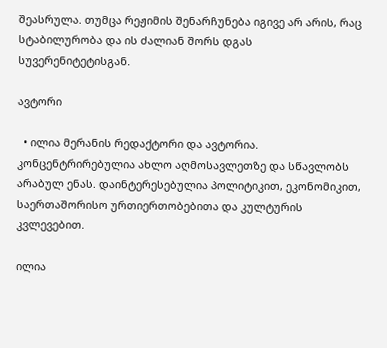შეასრულა. თუმცა რეჟიმის შენარჩუნება იგივე არ არის, რაც სტაბილურობა და ის ძალიან შორს დგას სუვერენიტეტისგან.

ავტორი

  • ილია მერანის რედაქტორი და ავტორია. კონცენტრირებულია ახლო აღმოსავლეთზე და სწავლობს არაბულ ენას. დაინტერესებულია პოლიტიკით, ეკონომიკით, საერთაშორისო ურთიერთობებითა და კულტურის კვლევებით.

ილია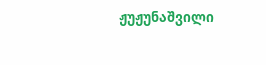ჟუჟუნაშვილი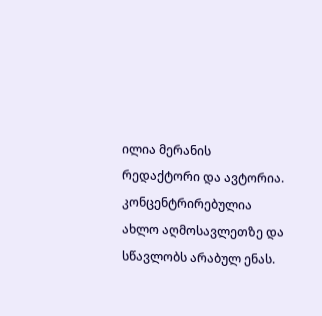ილია მერანის რედაქტორი და ავტორია. კონცენტრირებულია ახლო აღმოსავლეთზე და სწავლობს არაბულ ენას.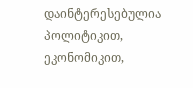დაინტერესებულია პოლიტიკით, ეკონომიკით,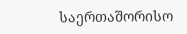საერთაშორისო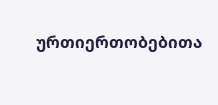ურთიერთობებითა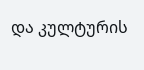და კულტურის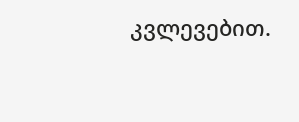კვლევებით.